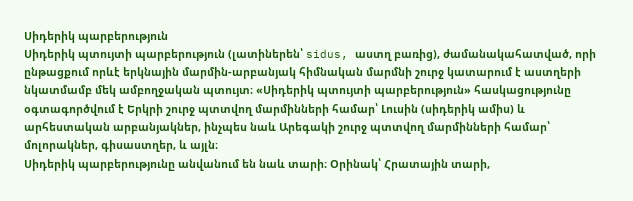Սիդերիկ պարբերություն
Սիդերիկ պտույտի պարբերություն (լատիներեն՝ sidus, աստղ բառից), ժամանակահատված, որի ընթացքում որևէ երկնային մարմին-արբանյակ հիմնական մարմնի շուրջ կատարում է աստղերի նկատմամբ մեկ ամբողջական պտույտ։ «Սիդերիկ պտույտի պարբերություն» հասկացությունը օգտագործվում է Երկրի շուրջ պտտվող մարմինների համար՝ Լուսին (սիդերիկ ամիս) և արհեստական արբանյակներ, ինչպես նաև Արեգակի շուրջ պտտվող մարմինների համար՝ մոլորակներ, գիսաստղեր, և այլն։
Սիդերիկ պարբերությունը անվանում են նաև տարի։ Օրինակ՝ Հրատային տարի,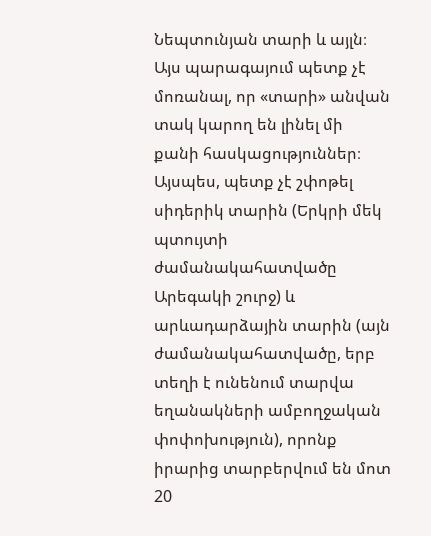Նեպտունյան տարի և այլն։ Այս պարագայում պետք չէ մոռանալ, որ «տարի» անվան տակ կարող են լինել մի քանի հասկացություններ։ Այսպես, պետք չէ շփոթել սիդերիկ տարին (Երկրի մեկ պտույտի ժամանակահատվածը Արեգակի շուրջ) և արևադարձային տարին (այն ժամանակահատվածը, երբ տեղի է ունենում տարվա եղանակների ամբողջական փոփոխություն), որոնք իրարից տարբերվում են մոտ 20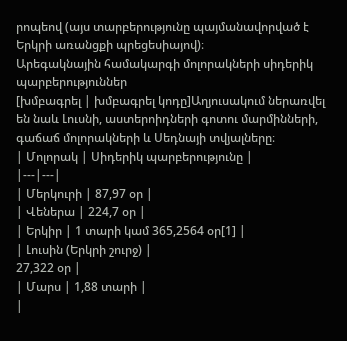րոպեով (այս տարբերությունը պայմանավորված է Երկրի առանցքի պրեցեսիայով)։
Արեգակնային համակարգի մոլորակների սիդերիկ պարբերություններ
[խմբագրել | խմբագրել կոդը]Աղյուսակում ներառվել են նաև Լուսնի, աստերոիդների գոտու մարմինների, գաճաճ մոլորակների և Սեդնայի տվյալները։
| Մոլորակ | Սիդերիկ պարբերությունը |
|---|---|
| Մերկուրի | 87,97 օր |
| Վեներա | 224,7 օր |
| Երկիր | 1 տարի կամ 365,2564 օր[1] |
| Լուսին (Երկրի շուրջ) |
27,322 օր |
| Մարս | 1,88 տարի |
|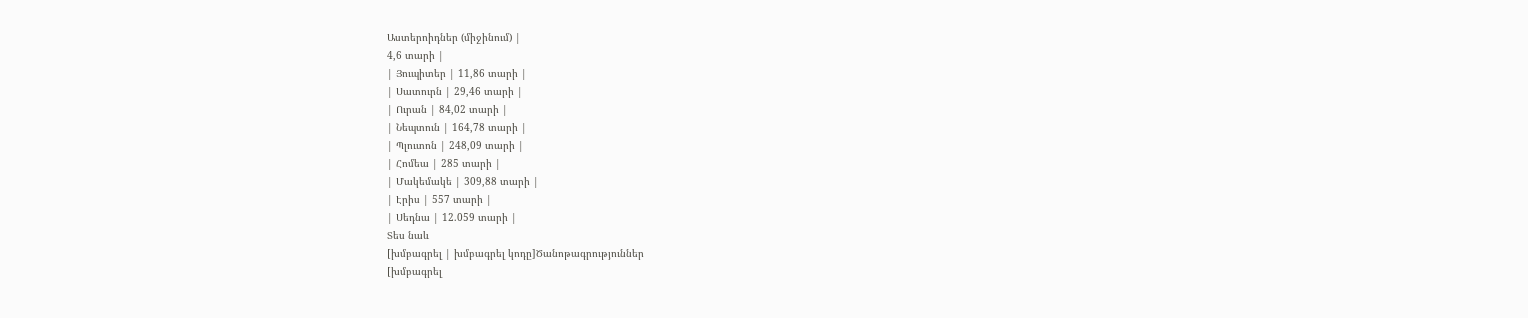Աստերոիդներ (միջինում) |
4,6 տարի |
| Յուպիտեր | 11,86 տարի |
| Սատուրն | 29,46 տարի |
| Ուրան | 84,02 տարի |
| Նեպտուն | 164,78 տարի |
| Պլուտոն | 248,09 տարի |
| Հոմեա | 285 տարի |
| Մակեմակե | 309,88 տարի |
| Էրիս | 557 տարի |
| Սեդնա | 12.059 տարի |
Տես նաև
[խմբագրել | խմբագրել կոդը]Ծանոթագրություններ
[խմբագրել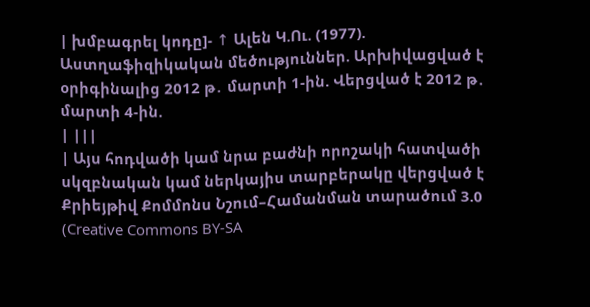| խմբագրել կոդը]- ↑ Ալեն Կ.Ու. (1977). Աստղաֆիզիկական մեծություններ. Արխիվացված է օրիգինալից 2012 թ․ մարտի 1-ին. Վերցված է 2012 թ․ մարտի 4-ին.
| |||
| Այս հոդվածի կամ նրա բաժնի որոշակի հատվածի սկզբնական կամ ներկայիս տարբերակը վերցված է Քրիեյթիվ Քոմմոնս Նշում–Համանման տարածում 3.0 (Creative Commons BY-SA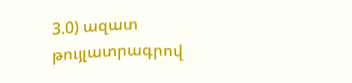3.0) ազատ թույլատրագրով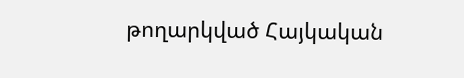թողարկված Հայկական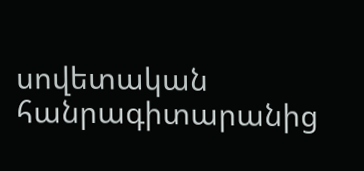սովետական հանրագիտարանից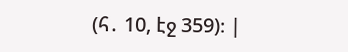(հ․ 10, էջ 359)։ |